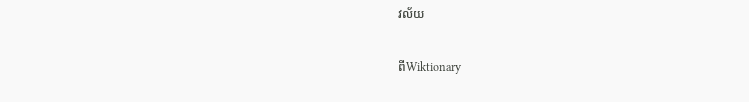វល័យ

ពីWiktionary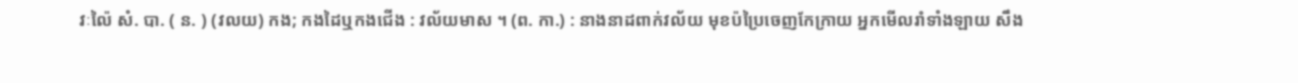វៈល៉ៃ សំ. បា. ( ន. ) (វលយ) កង; កងដៃឬកងជើង : វល័យមាស ។ (ព. កា.) : នាងនាដពាក់វល័យ មុខប៉ប្រៃចេញកែក្រាយ អ្នកមើលរាំទាំងឡាយ សឹង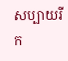សប្បាយរីក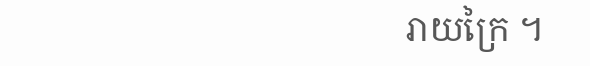រាយក្រៃ ។